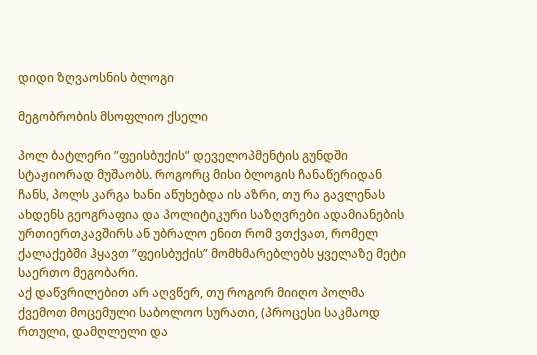დიდი ზღვაოსნის ბლოგი

მეგობრობის მსოფლიო ქსელი

პოლ ბატლერი ”ფეისბუქის” დეველოპმენტის გუნდში სტაჟიორად მუშაობს. როგორც მისი ბლოგის ჩანაწერიდან ჩანს, პოლს კარგა ხანი აწუხებდა ის აზრი, თუ რა გავლენას ახდენს გეოგრაფია და პოლიტიკური საზღვრები ადამიანების ურთიერთკავშირს ან უბრალო ენით რომ ვთქვათ, რომელ ქალაქებში ჰყავთ ”ფეისბუქის” მომხმარებლებს ყველაზე მეტი საერთო მეგობარი.
აქ დაწვრილებით არ აღვწერ, თუ როგორ მიიღო პოლმა ქვემოთ მოცემული საბოლოო სურათი, (პროცესი საკმაოდ რთული, დამღლელი და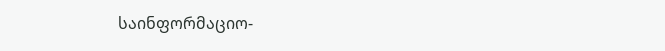საინფორმაციო-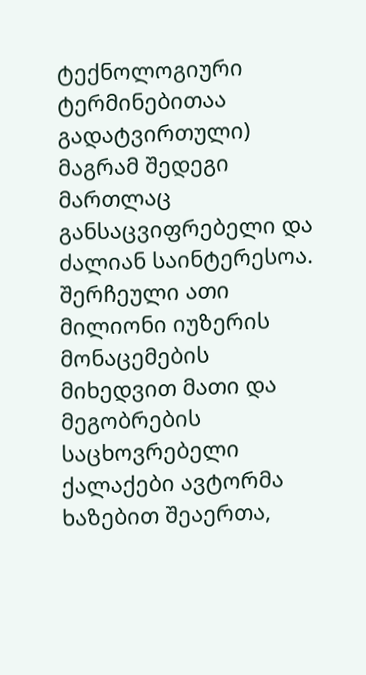ტექნოლოგიური ტერმინებითაა გადატვირთული) მაგრამ შედეგი მართლაც განსაცვიფრებელი და ძალიან საინტერესოა. შერჩეული ათი მილიონი იუზერის მონაცემების მიხედვით მათი და მეგობრების საცხოვრებელი ქალაქები ავტორმა ხაზებით შეაერთა,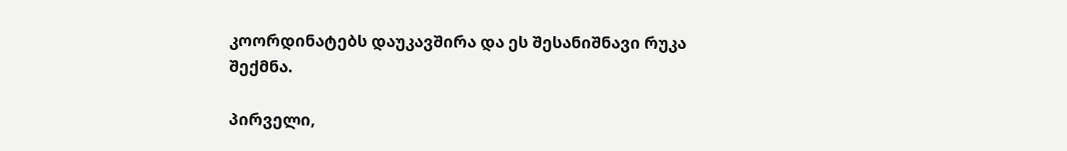კოორდინატებს დაუკავშირა და ეს შესანიშნავი რუკა შექმნა.

პირველი,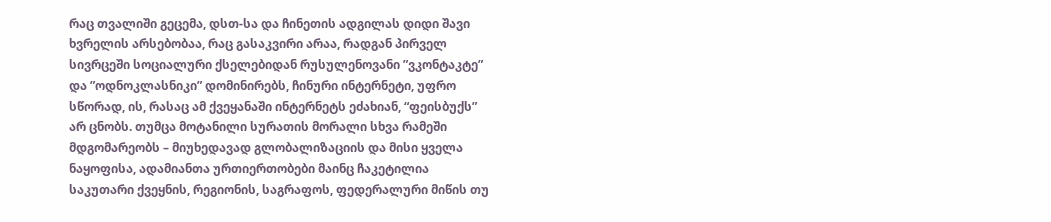რაც თვალიში გეცემა, დსთ-სა და ჩინეთის ადგილას დიდი შავი ხვრელის არსებობაა, რაც გასაკვირი არაა, რადგან პირველ სივრცეში სოციალური ქსელებიდან რუსულენოვანი ”ვკონტაკტე” და ”ოდნოკლასნიკი” დომინირებს, ჩინური ინტერნეტი, უფრო სწორად, ის, რასაც ამ ქვეყანაში ინტერნეტს ეძახიან, “ფეისბუქს” არ ცნობს. თუმცა მოტანილი სურათის მორალი სხვა რამეში მდგომარეობს – მიუხედავად გლობალიზაციის და მისი ყველა ნაყოფისა, ადამიანთა ურთიერთობები მაინც ჩაკეტილია საკუთარი ქვეყნის, რეგიონის, საგრაფოს, ფედერალური მიწის თუ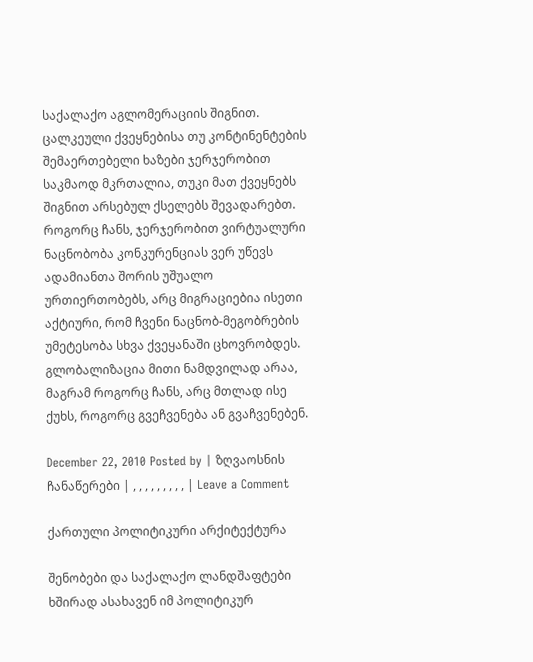საქალაქო აგლომერაციის შიგნით. ცალკეული ქვეყნებისა თუ კონტინენტების შემაერთებელი ხაზები ჯერჯერობით საკმაოდ მკრთალია, თუკი მათ ქვეყნებს შიგნით არსებულ ქსელებს შევადარებთ.
როგორც ჩანს, ჯერჯერობით ვირტუალური ნაცნობობა კონკურენციას ვერ უწევს ადამიანთა შორის უშუალო ურთიერთობებს, არც მიგრაციებია ისეთი აქტიური, რომ ჩვენი ნაცნობ-მეგობრების უმეტესობა სხვა ქვეყანაში ცხოვრობდეს. გლობალიზაცია მითი ნამდვილად არაა, მაგრამ როგორც ჩანს, არც მთლად ისე ქუხს, როგორც გვეჩვენება ან გვაჩვენებენ.

December 22, 2010 Posted by | ზღვაოსნის ჩანაწერები | , , , , , , , , , | Leave a Comment

ქართული პოლიტიკური არქიტექტურა

შენობები და საქალაქო ლანდშაფტები ხშირად ასახავენ იმ პოლიტიკურ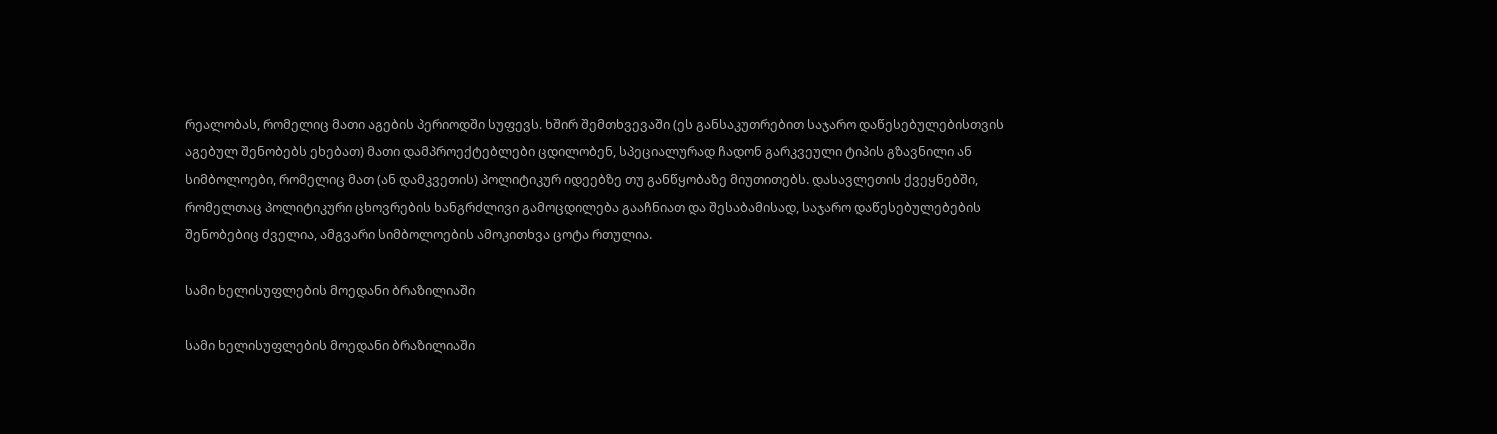რეალობას, რომელიც მათი აგების პერიოდში სუფევს. ხშირ შემთხვევაში (ეს განსაკუთრებით საჯარო დაწესებულებისთვის აგებულ შენობებს ეხებათ) მათი დამპროექტებლები ცდილობენ, სპეციალურად ჩადონ გარკვეული ტიპის გზავნილი ან სიმბოლოები, რომელიც მათ (ან დამკვეთის) პოლიტიკურ იდეებზე თუ განწყობაზე მიუთითებს. დასავლეთის ქვეყნებში, რომელთაც პოლიტიკური ცხოვრების ხანგრძლივი გამოცდილება გააჩნიათ და შესაბამისად, საჯარო დაწესებულებების შენობებიც ძველია, ამგვარი სიმბოლოების ამოკითხვა ცოტა რთულია.

სამი ხელისუფლების მოედანი ბრაზილიაში

სამი ხელისუფლების მოედანი ბრაზილიაში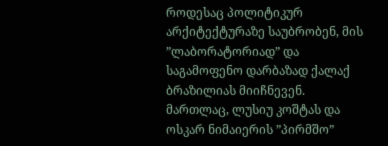როდესაც პოლიტიკურ არქიტექტურაზე საუბრობენ, მის ”ლაბორატორიად” და საგამოფენო დარბაზად ქალაქ ბრაზილიას მიიჩნევენ. მართლაც, ლუსიუ კოშტას და ოსკარ ნიმაიერის ”პირმშო”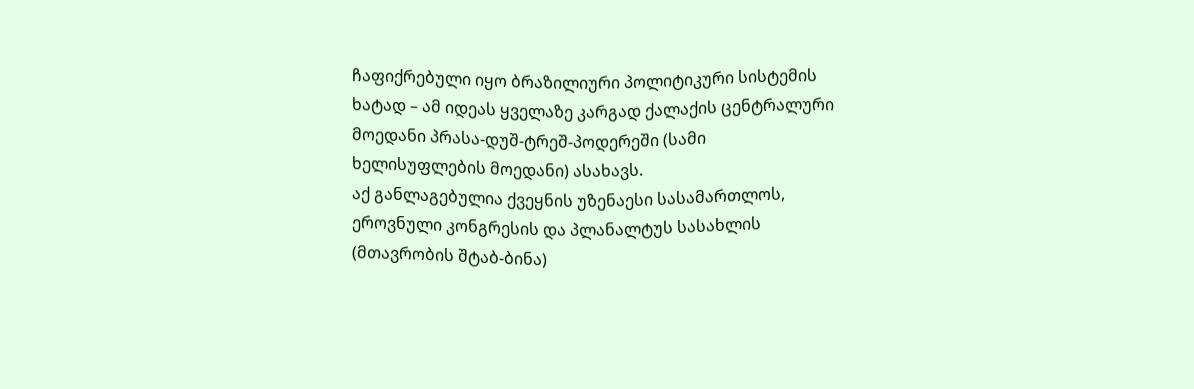ჩაფიქრებული იყო ბრაზილიური პოლიტიკური სისტემის ხატად – ამ იდეას ყველაზე კარგად ქალაქის ცენტრალური მოედანი პრასა-დუშ-ტრეშ-პოდერეში (სამი ხელისუფლების მოედანი) ასახავს.
აქ განლაგებულია ქვეყნის უზენაესი სასამართლოს, ეროვნული კონგრესის და პლანალტუს სასახლის (მთავრობის შტაბ-ბინა)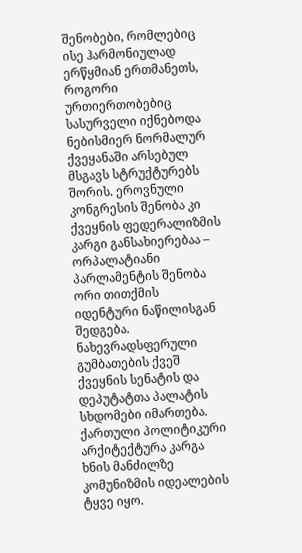შენობები, რომლებიც ისე ჰარმონიულად ერწყმიან ერთმანეთს, როგორი ურთიერთობებიც სასურველი იქნებოდა ნებისმიერ ნორმალურ ქვეყანაში არსებულ მსგავს სტრუქტურებს შორის. ეროვნული კონგრესის შენობა კი ქვეყნის ფედერალიზმის კარგი განსახიერებაა – ორპალატიანი პარლამენტის შენობა ორი თითქმის იდენტური ნაწილისგან შედგება. ნახევრადსფერული გუმბათების ქვეშ ქვეყნის სენატის და დეპუტატთა პალატის სხდომები იმართება.
ქართული პოლიტიკური არქიტექტურა კარგა ხნის მანძილზე კომუნიზმის იდეალების ტყვე იყო.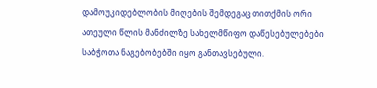დამოუკიდებლობის მიღების შემდეგაც თითქმის ორი ათეული წლის მანძილზე სახელმწიფო დაწესებულებები საბჭოთა ნაგებობებში იყო განთავსებული.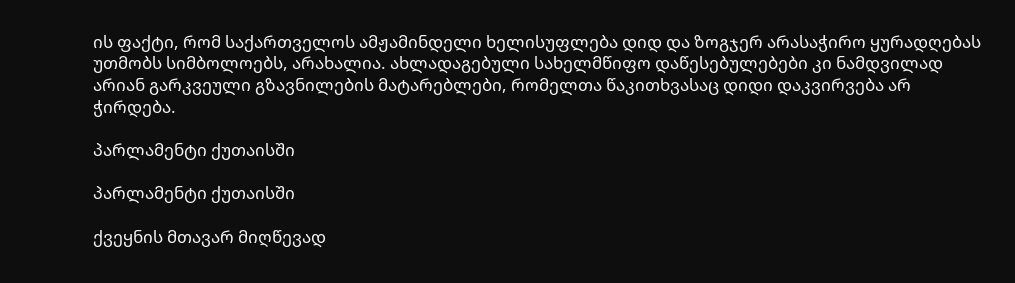ის ფაქტი, რომ საქართველოს ამჟამინდელი ხელისუფლება დიდ და ზოგჯერ არასაჭირო ყურადღებას უთმობს სიმბოლოებს, არახალია. ახლადაგებული სახელმწიფო დაწესებულებები კი ნამდვილად არიან გარკვეული გზავნილების მატარებლები, რომელთა წაკითხვასაც დიდი დაკვირვება არ ჭირდება.

პარლამენტი ქუთაისში

პარლამენტი ქუთაისში

ქვეყნის მთავარ მიღწევად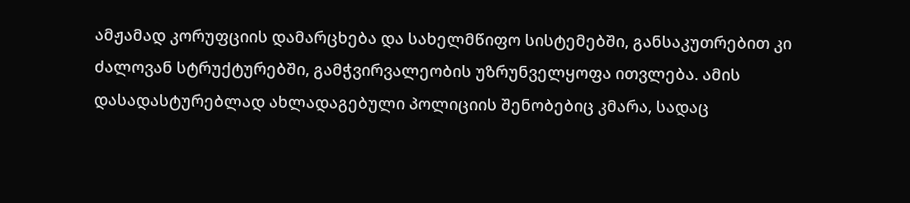ამჟამად კორუფციის დამარცხება და სახელმწიფო სისტემებში, განსაკუთრებით კი ძალოვან სტრუქტურებში, გამჭვირვალეობის უზრუნველყოფა ითვლება. ამის დასადასტურებლად ახლადაგებული პოლიციის შენობებიც კმარა, სადაც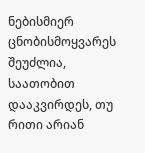ნებისმიერ ცნობისმოყვარეს შეუძლია, საათობით დააკვირდეს, თუ რითი არიან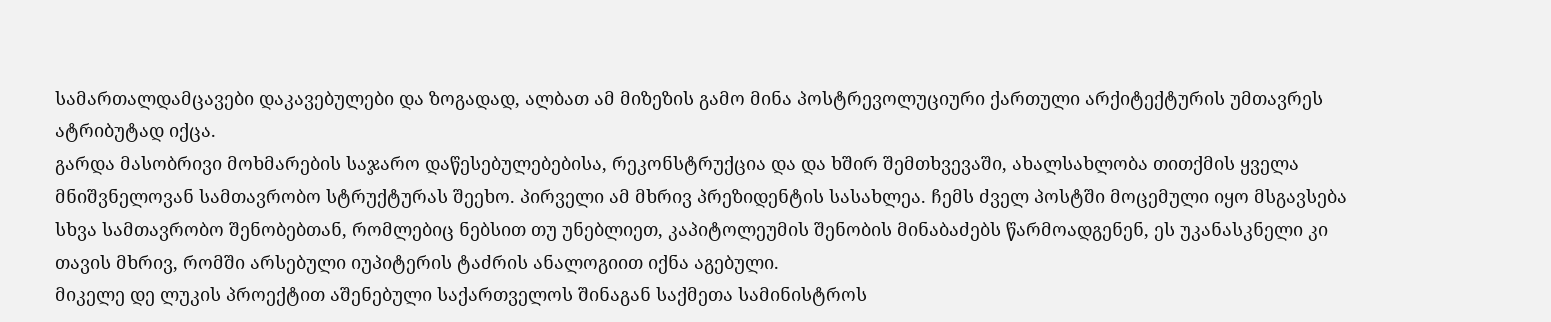სამართალდამცავები დაკავებულები და ზოგადად, ალბათ ამ მიზეზის გამო მინა პოსტრევოლუციური ქართული არქიტექტურის უმთავრეს ატრიბუტად იქცა.
გარდა მასობრივი მოხმარების საჯარო დაწესებულებებისა, რეკონსტრუქცია და და ხშირ შემთხვევაში, ახალსახლობა თითქმის ყველა მნიშვნელოვან სამთავრობო სტრუქტურას შეეხო. პირველი ამ მხრივ პრეზიდენტის სასახლეა. ჩემს ძველ პოსტში მოცემული იყო მსგავსება სხვა სამთავრობო შენობებთან, რომლებიც ნებსით თუ უნებლიეთ, კაპიტოლეუმის შენობის მინაბაძებს წარმოადგენენ, ეს უკანასკნელი კი თავის მხრივ, რომში არსებული იუპიტერის ტაძრის ანალოგიით იქნა აგებული.
მიკელე დე ლუკის პროექტით აშენებული საქართველოს შინაგან საქმეთა სამინისტროს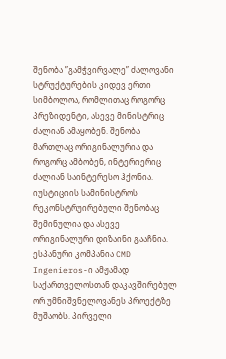შენობა ”გამჭვირვალე” ძალოვანი სტრუქტურების კიდევ ერთი სიმბოლოა, რომლითაც როგორც პრეზიდენტი, ასევე მინისტრიც ძალიან ამაყობენ. შენობა მართლაც ორიგინალურია და როგორც ამბობენ, ინტერიერიც ძალიან საინტერესო ჰქონია. იუსტიციის სამინისტროს რეკონსტრუირებული შენობაც შემინულია და ასევე ორიგინალური დიზაინი გააჩნია.
ესპანური კომპანია CMD Ingenieros-ი ამჟამად საქართველოსთან დაკავშირებულ ორ უმნიშვნელოვანეს პროექტზე მუშაობს. პირველი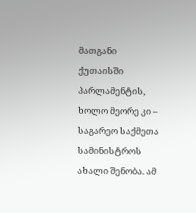მათგანი ქუთაისში პარლამენტის, ხოლო მეორე კი – საგარეო საქმეთა სამინისტროს ახალი შენობა. ამ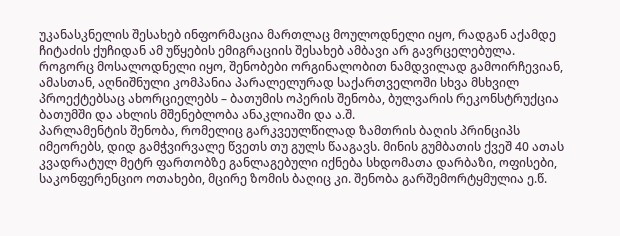უკანასკნელის შესახებ ინფორმაცია მართლაც მოულოდნელი იყო, რადგან აქამდე ჩიტაძის ქუჩიდან ამ უწყების ემიგრაციის შესახებ ამბავი არ გავრცელებულა.
როგორც მოსალოდნელი იყო, შენობები ორგინალობით ნამდვილად გამოირჩევიან, ამასთან, აღნიშნული კომპანია პარალელურად საქართველოში სხვა მსხვილ პროექტებსაც ახორციელებს – ბათუმის ოპერის შენობა, ბულვარის რეკონსტრუქცია ბათუმში და ახლის მშენებლობა ანაკლიაში და ა.შ.
პარლამენტის შენობა, რომელიც გარკვეულწილად ზამთრის ბაღის პრინციპს იმეორებს, დიდ გამჭვირვალე წვეთს თუ გულს წააგავს. მინის გუმბათის ქვეშ 40 ათას კვადრატულ მეტრ ფართობზე განლაგებული იქნება სხდომათა დარბაზი, ოფისები, საკონფერენციო ოთახები, მცირე ზომის ბაღიც კი. შენობა გარშემორტყმულია ე.წ.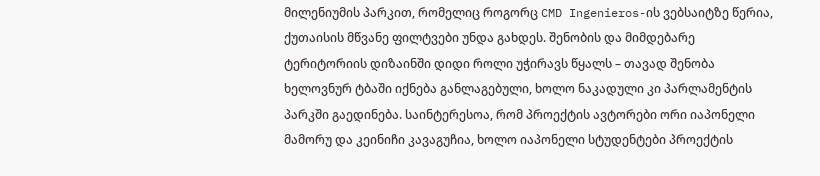მილენიუმის პარკით, რომელიც როგორც CMD Ingenieros-ის ვებსაიტზე წერია, ქუთაისის მწვანე ფილტვები უნდა გახდეს. შენობის და მიმდებარე ტერიტორიის დიზაინში დიდი როლი უჭირავს წყალს – თავად შენობა ხელოვნურ ტბაში იქნება განლაგებული, ხოლო ნაკადული კი პარლამენტის პარკში გაედინება. საინტერესოა, რომ პროექტის ავტორები ორი იაპონელი მამორუ და კეინიჩი კავაგუჩია, ხოლო იაპონელი სტუდენტები პროექტის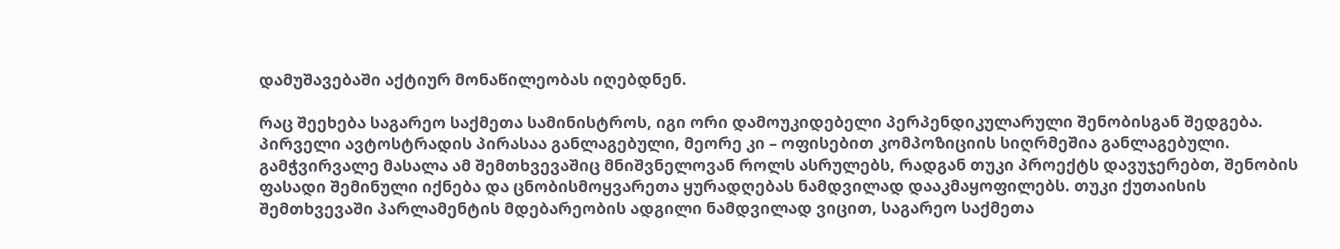დამუშავებაში აქტიურ მონაწილეობას იღებდნენ.

რაც შეეხება საგარეო საქმეთა სამინისტროს, იგი ორი დამოუკიდებელი პერპენდიკულარული შენობისგან შედგება. პირველი ავტოსტრადის პირასაა განლაგებული, მეორე კი – ოფისებით კომპოზიციის სიღრმეშია განლაგებული. გამჭვირვალე მასალა ამ შემთხვევაშიც მნიშვნელოვან როლს ასრულებს, რადგან თუკი პროექტს დავუჯერებთ, შენობის ფასადი შემინული იქნება და ცნობისმოყვარეთა ყურადღებას ნამდვილად დააკმაყოფილებს. თუკი ქუთაისის შემთხვევაში პარლამენტის მდებარეობის ადგილი ნამდვილად ვიცით, საგარეო საქმეთა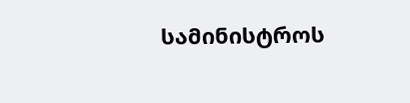სამინისტროს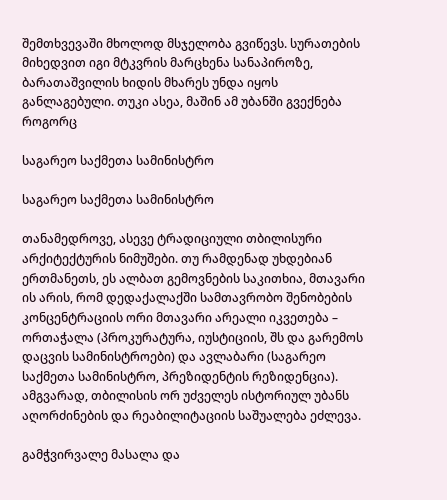შემთხვევაში მხოლოდ მსჯელობა გვიწევს. სურათების მიხედვით იგი მტკვრის მარცხენა სანაპიროზე, ბარათაშვილის ხიდის მხარეს უნდა იყოს განლაგებული. თუკი ასეა, მაშინ ამ უბანში გვექნება როგორც

საგარეო საქმეთა სამინისტრო

საგარეო საქმეთა სამინისტრო

თანამედროვე, ასევე ტრადიციული თბილისური არქიტექტურის ნიმუშები. თუ რამდენად უხდებიან ერთმანეთს, ეს ალბათ გემოვნების საკითხია, მთავარი ის არის, რომ დედაქალაქში სამთავრობო შენობების კონცენტრაციის ორი მთავარი არეალი იკვეთება – ორთაჭალა (პროკურატურა, იუსტიციის, შს და გარემოს დაცვის სამინისტროები) და ავლაბარი (საგარეო საქმეთა სამინისტრო, პრეზიდენტის რეზიდენცია). ამგვარად, თბილისის ორ უძველეს ისტორიულ უბანს აღორძინების და რეაბილიტაციის საშუალება ეძლევა.

გამჭვირვალე მასალა და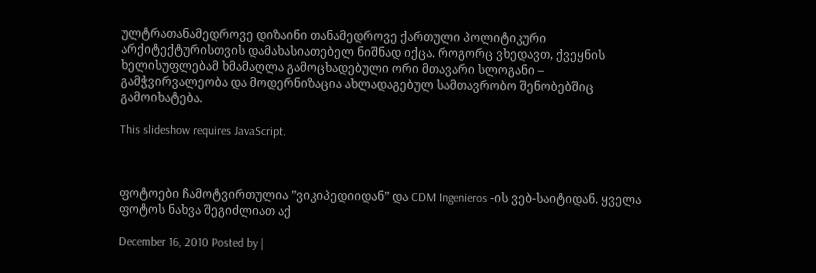ულტრათანამედროვე დიზაინი თანამედროვე ქართული პოლიტიკური არქიტექტურისთვის დამახასიათებელ ნიშნად იქცა. როგორც ვხედავთ, ქვეყნის ხელისუფლებამ ხმამაღლა გამოცხადებული ორი მთავარი სლოგანი – გამჭვირვალეობა და მოდერნიზაცია ახლადაგებულ სამთავრობო შენობებშიც გამოიხატება.

This slideshow requires JavaScript.



ფოტოები ჩამოტვირთულია ”ვიკიპედიიდან” და CDM Ingenieros -ის ვებ-საიტიდან. ყველა ფოტოს ნახვა შეგიძლიათ აქ

December 16, 2010 Posted by |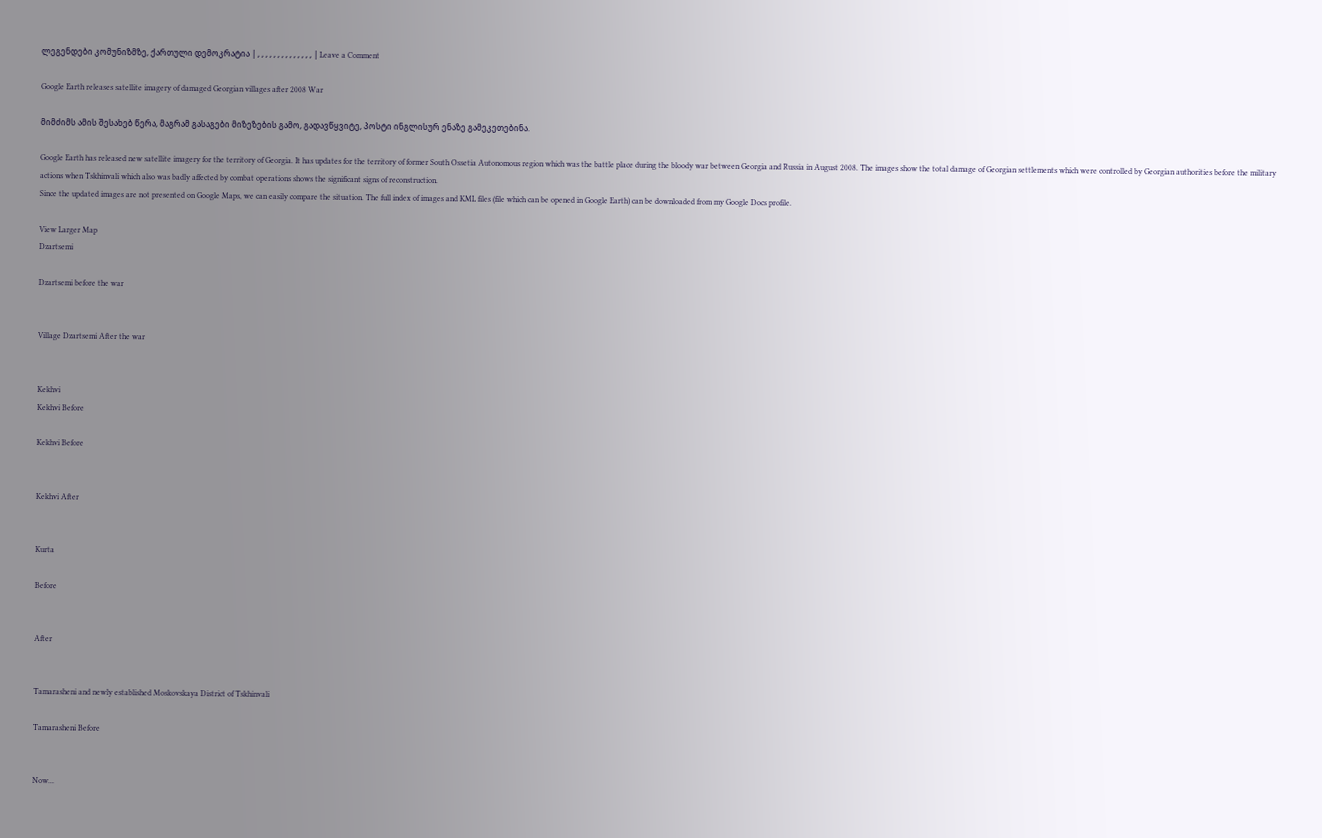ლეგენდები კომუნიზმზე, ქართული დემოკრატია | , , , , , , , , , , , , , , | Leave a Comment

Google Earth releases satellite imagery of damaged Georgian villages after 2008 War

მიმძიმს ამის შესახებ წერა, მაგრამ გასაგები მიზეზების გამო, გადავწყვიტე, პოსტი ინგლისურ ენაზე გამეკეთებინა.

Google Earth has released new satellite imagery for the territory of Georgia. It has updates for the territory of former South Ossetia Autonomous region which was the battle place during the bloody war between Georgia and Russia in August 2008. The images show the total damage of Georgian settlements which were controlled by Georgian authorities before the military actions when Tskhinvali which also was badly affected by combat operations shows the significant signs of reconstruction.
Since the updated images are not presented on Google Maps, we can easily compare the situation. The full index of images and KML files (file which can be opened in Google Earth) can be downloaded from my Google Docs profile.

View Larger Map
Dzartsemi

Dzartsemi before the war


Village Dzartsemi After the war


Kekhvi
Kekhvi Before

Kekhvi Before


Kekhvi After


Kurta

Before


After


Tamarasheni and newly established Moskovskaya District of Tskhinvali

Tamarasheni Before


Now...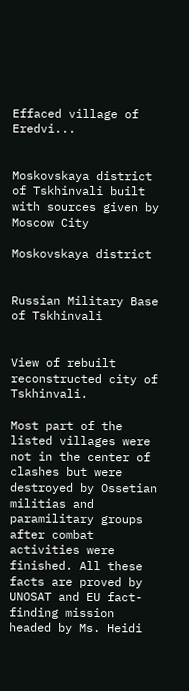Effaced village of Eredvi...


Moskovskaya district of Tskhinvali built with sources given by Moscow City

Moskovskaya district


Russian Military Base of Tskhinvali


View of rebuilt reconstructed city of Tskhinvali.

Most part of the listed villages were not in the center of clashes but were destroyed by Ossetian militias and paramilitary groups after combat activities were finished. All these facts are proved by UNOSAT and EU fact-finding mission headed by Ms. Heidi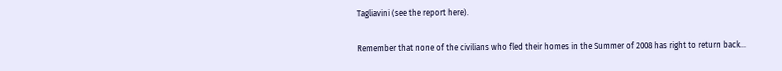Tagliavini (see the report here).

Remember that none of the civilians who fled their homes in the Summer of 2008 has right to return back…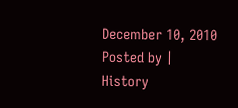December 10, 2010 Posted by | History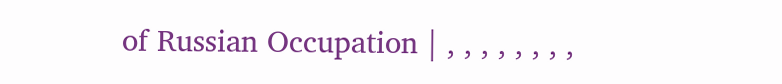of Russian Occupation | , , , , , , , ,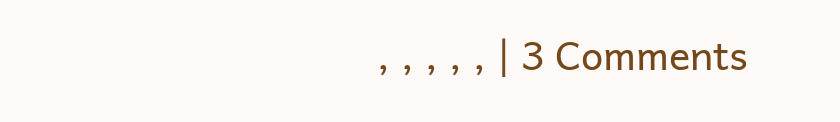, , , , , | 3 Comments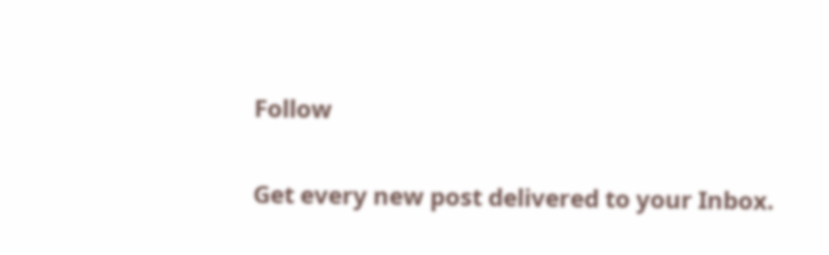Follow

Get every new post delivered to your Inbox.